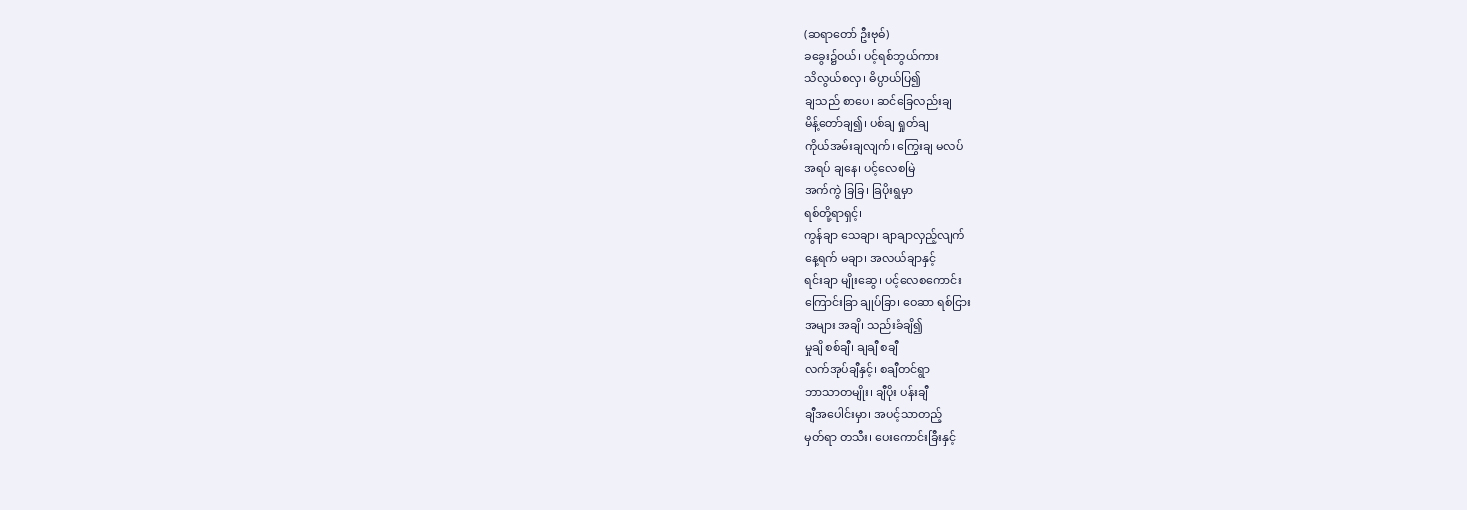(ဆရာတော် ဦးဗုဓ်)
ခခွေး၌ဝယ်၊ ပင့်ရစ်ဘွယ်ကား
သိလွယ်စလှ၊ ဓိပ္ပာယ်ပြ၍
ချသည် စာပေ၊ ဆင်ခြေလည်းချ
မိန့်တော်ချ၍၊ ပစ်ချ ရှုတ်ချ
ကိုယ်အမ်းချလျက်၊ ကြွေးချ မလပ်
အရပ် ချနေ၊ ပင့်လေစမြဲ
အက်ကွဲ ခြခြ၊ ခြပိုးရွမှာ
ရစ်တို့ရာရှင့်၊
ကွန်ချာ သေချာ၊ ချာချာလှည့်လျက်
နေ့ရက် မချာ၊ အလယ်ချာနှင့်
ရင်းချာ မျိုးဆွေ၊ ပင့်လေစကောင်း
ကြောင်းခြာ ချုပ်ခြာ၊ ဝေဆာ ရစ်ငြား
အများ အချိ၊ သည်းခံချိ၍
မှုချိ စစ်ချီ၊ ချချီ စချီ
လက်အုပ်ချီနှင့်၊ စချီတင်ရွာ
ဘာသာတမျိုး၊ ချီပိုး ပန်းချီ
ချီအပေါင်းမှာ၊ အပင့်သာတည့်
မှတ်ရာ တသီး၊ ပေးကောင်းခြီးနှင့်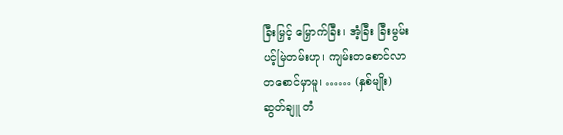ခြီးမြှင့် မြှောက်ခြီး၊ အံ့ခြီး ခြီးမွမ်း
ပင့်မြဲတမ်းဟု၊ ကျမ်းတစောင်လာ
တစောင်မှာမူ၊ …… (နှစ်မျိုး)
ဆွတ်ချူ တံ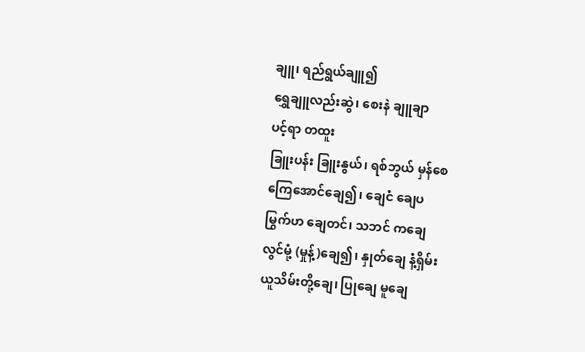ချူ၊ ရည်ရွယ်ချူ၍
ရွှေချူလည်းဆွဲ၊ စေးနဲ ချူချာ
ပင့်ရာ တထူး
ခြူးပန်း ခြူးနွယ်၊ ရစ်ဘွယ် မှန်စေ
ကြေအောင်ချေ၍၊ ချေငံ ချေပ
မြွက်ဟ ချေတင်၊ သဘင် ကချေ
လွင်မုံ့ (မှုန့်)ချေ၍၊ နှုတ်ချေ နံ့ရှိမ်း
ယူသိမ်းတို့ချေ၊ ပြုချေ မူချေ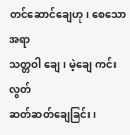တင်ဆောင်ချေဟု၊ စေသောအရာ
သတ္တဝါ ချေ၊ မဲ့ချေ ကင်းလွတ်
ဆတ်ဆတ်ချေခြင်း၊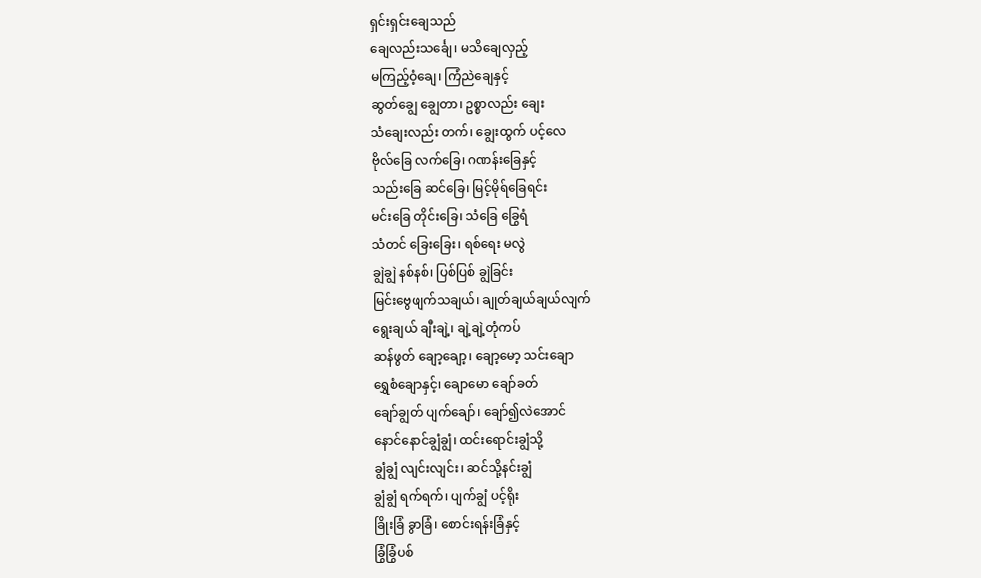ရှင်းရှင်းချေသည်
ချေလည်းသင်္ချေ၊ မသိချေလှည့်
မကြည့်ဝံ့ချေ၊ ကြံညဲချေနှင့်
ဆွတ်ချွေ ချွေတာ၊ ဥစ္စာလည်း ချေး
သံချေးလည်း တက်၊ ချွေးထွက် ပင့်လေ
ဗိုလ်ခြေ လက်ခြေ၊ ဂဏန်းခြေနှင့်
သည်းခြေ ဆင်ခြေ၊ မြင့်မိုရ်ခြေရင်း
မင်းခြေ တိုင်းခြေ၊ သံခြေ ခြွေရံ
သံတင် ခြေးခြေး၊ ရစ်ရေး မလွဲ
ချွဲချွဲ နစ်နစ်၊ ပြစ်ပြစ် ချွဲခြင်း
မြင်းဗွေဖျက်သချယ်၊ ချုတ်ချယ်ချယ်လျက်
ရွေးချယ် ချီးချဲ့၊ ချဲ့ချဲ့တုံကပ်
ဆန်ဖွတ် ချော့ချော့၊ ချော့မော့ သင်းချော
ရွှေစံချောနှင့်၊ ချောမော ချော်ခတ်
ချော်ချွတ် ပျက်ချော်၊ ချော်၍လဲအောင်
နောင်နောင်ချွံချွံ၊ ထင်းရောင်းချွံသို့
ချွံချွံ လျင်းလျင်း၊ ဆင်သို့နင်းချွံ
ချွံချွံ ရက်ရက်၊ ပျက်ချွံ ပင့်ရိုး
ခြိုးခြံ ခွာခြံ၊ စောင်းရန်းခြံနှင့်
ခြွံခြွံပစ်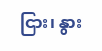ငြား၊ နွား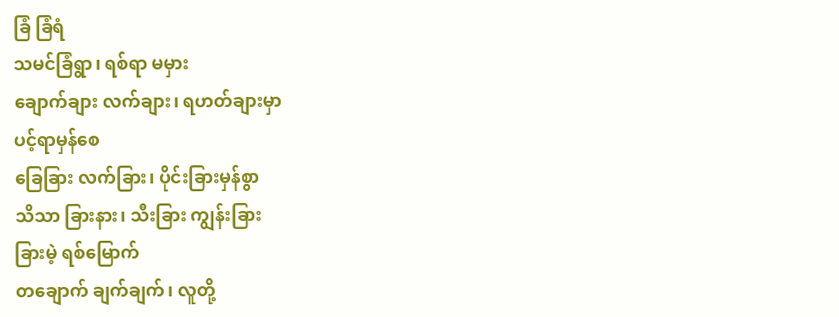ခြံ ခြံရံ
သမင်ခြံရွာ၊ ရစ်ရာ မမှား
ချောက်ချား လက်ချား၊ ရဟတ်ချားမှာ
ပင့်ရာမှန်စေ
ခြေခြား လက်ခြား၊ ပိုင်းခြားမှန်စွာ
သိသာ ခြားနား၊ သီးခြား ကျွန်းခြား
ခြားမဲ့ ရစ်မြောက်
တချောက် ချက်ချက်၊ လူတို့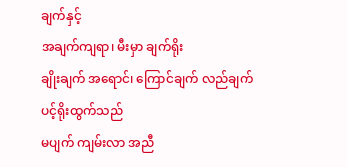ချက်နှင့်
အချက်ကျရာ၊ မီးမှာ ချက်ရိုး
ချိုးချက် အရောင်၊ ကြောင်ချက် လည်ချက်
ပင့်ရိုးထွက်သည်
မပျက် ကျမ်းလာ အညီ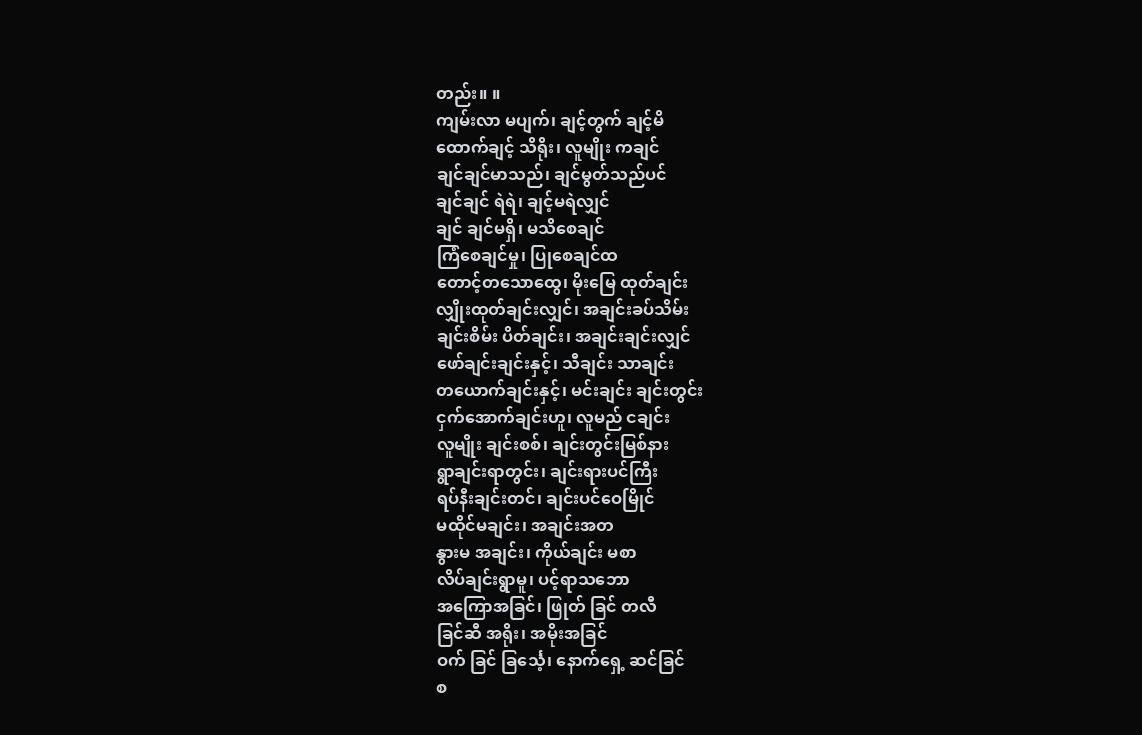တည်း။ ။
ကျမ်းလာ မပျက်၊ ချင့်တွက် ချင့်မိ
ထောက်ချင့် သိရိုး၊ လူမျိုး ကချင်
ချင်ချင်မာသည်၊ ချင်မွတ်သည်ပင်
ချင်ချင် ရဲရဲ၊ ချင့်မရဲလျှင်
ချင် ချင်မရှိ၊ မသိစေချင်
ကြံစေချင်မှု၊ ပြုစေချင်ထ
တောင့်တသောထွေ၊ မိုးမြေ ထုတ်ချင်း
လျှိုးထုတ်ချင်းလျှင်၊ အချင်းခပ်သိမ်း
ချင်းစိမ်း ပိတ်ချင်း၊ အချင်းချင်းလျှင်
ဖော်ချင်းချင်းနှင့်၊ သီချင်း သာချင်း
တယောက်ချင်းနှင့်၊ မင်းချင်း ချင်းတွင်း
ငှက်အောက်ချင်းဟူ၊ လူမည် ငချင်း
လူမျိုး ချင်းစစ်၊ ချင်းတွင်းမြစ်နား
ရွာချင်းရာတွင်း၊ ချင်းရားပင်ကြီး
ရပ်နီးချင်းတင်၊ ချင်းပင်ဝေမြိုင်
မထိုင်မချင်း၊ အချင်းအတ
နွားမ အချင်း၊ ကိုယ်ချင်း မစာ
လိပ်ချင်းရွာမူ၊ ပင့်ရာသဘော
အကြောအခြင်၊ ဖြုတ် ခြင် တလီ
ခြင်ဆီ အရိုး၊ အမိုးအခြင်
ဝက် ခြင် ခြင်္သေ့၊ နောက်ရှေ့ ဆင်ခြင်
စ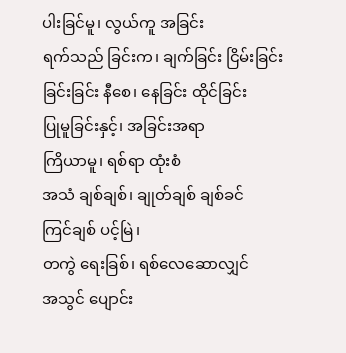ပါးခြင်မူ၊ လွယ်ကူ အခြင်း
ရက်သည် ခြင်းက၊ ချက်ခြင်း ငြိမ်းခြင်း
ခြင်းခြင်း နီစေ၊ နေခြင်း ထိုင်ခြင်း
ပြုမူခြင်းနှင့်၊ အခြင်းအရာ
ကြိယာမူ၊ ရစ်ရာ ထုံးစံ
အသံ ချစ်ချစ်၊ ချုတ်ချစ် ချစ်ခင်
ကြင်ချစ် ပင့်မြဲ၊
တကွဲ ရေးခြစ်၊ ရစ်လေဆောလျှင်
အသွင် ပျောင်း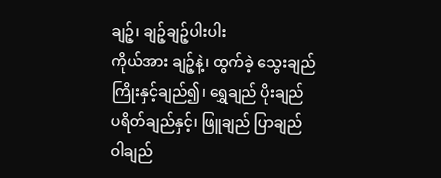ချဉ့်၊ ချဉ့်ချဉ့်ပါးပါး
ကိုယ်အား ချဉ့်နဲ့၊ ထွက်ခဲ့ သွေးချည်
ကြိုးနှင့်ချည်၍၊ ရွှေချည် ပိုးချည်
ပရိတ်ချည်နှင့်၊ ဖြူချည် ပြာချည်
ဝါချည်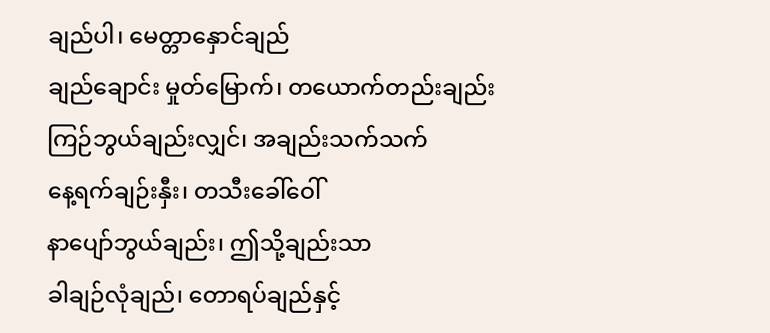ချည်ပါ၊ မေတ္တာနှောင်ချည်
ချည်ချောင်း မှုတ်မြောက်၊ တယောက်တည်းချည်း
ကြဉ်ဘွယ်ချည်းလျှင်၊ အချည်းသက်သက်
နေ့ရက်ချဉ်းနှီး၊ တသီးခေါ်ဝေါ်
နာပျော်ဘွယ်ချည်း၊ ဤသို့ချည်းသာ
ခါချဉ်လုံချည်၊ တောရပ်ချည်နှင့်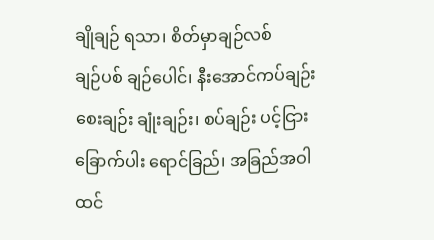ချိုချဉ် ရသာ၊ စိတ်မှာချဉ်လစ်
ချဉ်ပစ် ချဉ်ပေါင်၊ နီးအောင်ကပ်ချဉ်း
စေးချဉ်း ချုံးချဉ်း၊ စပ်ချဉ်း ပင့်ငြား
ခြောက်ပါး ရောင်ခြည်၊ အခြည်အဝါ
ထင်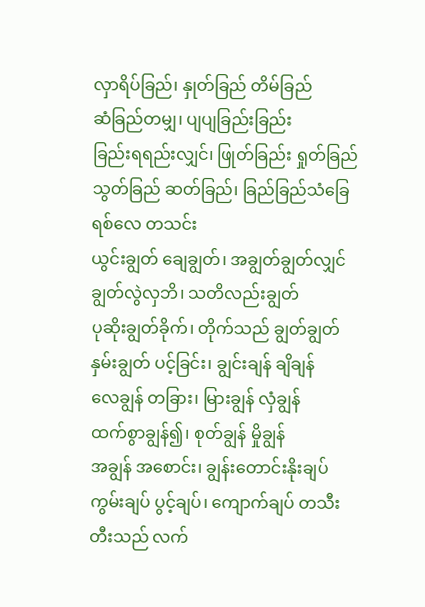လှာရိပ်ခြည်၊ နှုတ်ခြည် တိမ်ခြည်
ဆံခြည်တမျှ၊ ပျပျခြည်းခြည်း
ခြည်းရရည်းလျှင်၊ ဖြုတ်ခြည်း ရှုတ်ခြည်
သွတ်ခြည် ဆတ်ခြည်၊ ခြည်ခြည်သံခြေ
ရစ်လေ တသင်း
ယွင်းချွတ် ချေချွတ်၊ အချွတ်ချွတ်လျှင်
ချွတ်လွဲလှဘိ၊ သတိလည်းချွတ်
ပုဆိုးချွတ်ခိုက်၊ တိုက်သည် ချွတ်ချွတ်
နှမ်းချွတ် ပင့်ခြင်း၊ ချွင်းချန် ချိချန်
လေချွန် တခြား၊ မြားချွန် လှံချွန်
ထက်စွာချွန်၍၊ စုတ်ချွန် မှိုချွန်
အချွန် အစောင်း၊ ချွန်းတောင်းနိုးချပ်
ကွမ်းချပ် ပွင့်ချပ်၊ ကျောက်ချပ် တသီး
တီးသည် လက်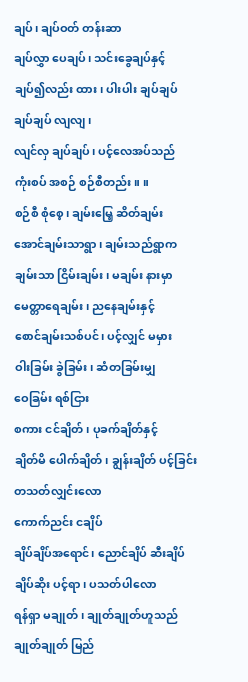ချပ်၊ ချပ်ဝတ် တန်းဆာ
ချပ်လွှာ ပေချပ်၊ သင်းခွေချပ်နှင့်
ချပ်၍လည်း ထား၊ ပါးပါး ချပ်ချပ်
ချပ်ချပ် လျလျ၊
လျင်လှ ချပ်ချပ်၊ ပင့်လေအပ်သည်
ကုံးစပ် အစဉ် စဉ်စီတည်း။ ။
စဉ်စီ စုံစေ့၊ ချမ်းမြေ့ ဆိတ်ချမ်း
အောင်ချမ်းသာရွာ၊ ချမ်းသည်ရွာက
ချမ်းသာ ငြိမ်းချမ်း၊ မချမ်း နားမှာ
မေတ္တာရေချမ်း၊ ညနေချမ်းနှင့်
စောင်ချမ်းသစ်ပင်၊ ပင့်လျှင် မမှား
ဝါးခြမ်း ခွဲခြမ်း၊ ဆံတခြမ်းမျှ
ဝေခြမ်း ရစ်ငြား
စကား ငင်ချိတ်၊ ပုခက်ချိတ်နှင့်
ချိတ်မိ ပေါက်ချိတ်၊ ချွန်းချိတ် ပင့်ခြင်း
တသတ်လျှင်းလော
ကောက်ညင်း ငချိပ်
ချိပ်ချိပ်အရောင်၊ ညောင်ချိပ် ဆီးချိပ်
ချိပ်ဆိုး ပင့်ရာ၊ ပသတ်ပါလော
ရန်ရှာ မချုတ်၊ ချုတ်ချုတ်ဟူသည်
ချုတ်ချုတ် မြည်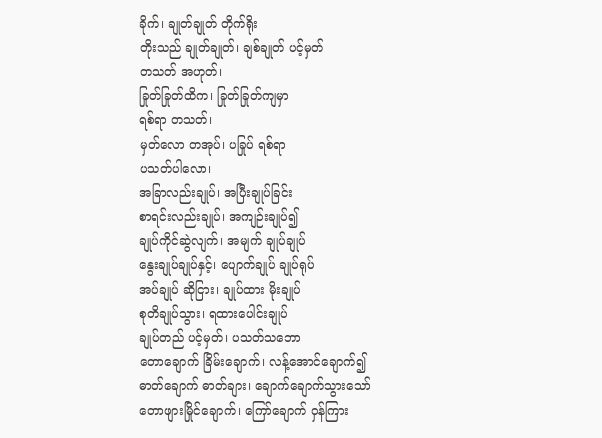ခိုက်၊ ချုတ်ချုတ် တိုက်ရိုး
တိုးသည် ချုတ်ချုတ်၊ ချစ်ချုတ် ပင့်မှတ်
တသတ် အဟုတ်၊
ခြုတ်ခြုတ်ထိက၊ ခြုတ်ခြုတ်ကျမှာ
ရစ်ရာ တသတ်၊
မှတ်လော တအုပ်၊ ပခြုပ် ရစ်ရာ
ပသတ်ပါလော၊
အခြာလည်းချုပ်၊ အပြီးချုပ်ခြင်း
စာရင်းလည်းချုပ်၊ အကျဉ်းချုပ်၍
ချုပ်ကိုင်ဆွဲလျက်၊ အမျက် ချုပ်ချုပ်
နွေးချုပ်ချုပ်နှင့်၊ ပျောက်ချုပ် ချုပ်ရုပ်
အပ်ချုပ် ဆိုငြား၊ ချုပ်ထား မိုးချုပ်
စုတိချုပ်သွား၊ ရထားပေါင်းချုပ်
ချုပ်တည် ပင့်မှတ်၊ ပသတ်သဘော
တောချောက် ခြိမ်းချောက်၊ လန့်အောင်ချောက်၍
ဓာတ်ချောက် ဓာတ်ချား၊ ချောက်ချောက်သွားသော်
တောဖျားမြိုင်ချောက်၊ ကြော်ချောက် ဝှန်ကြား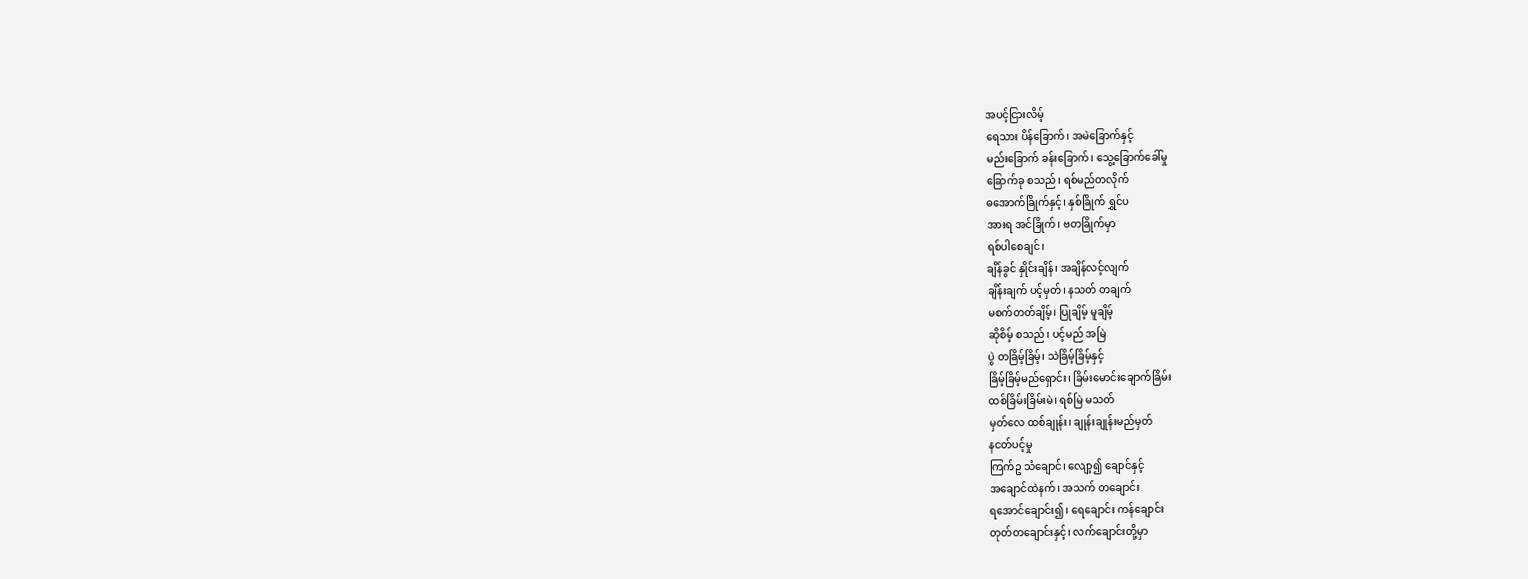အပင့်ငြားလိမ့်
ရေသား ပိန်ခြောက်၊ အမဲခြောက်နှင့်
မည်းခြောက် ခန်းခြောက်၊ သွေ့ခြောက်ခေါ်မှု
ခြောက်ခု စသည်၊ ရစ်မည်တလိုက်
ဓအောက်ခြိုက်နှင့်၊ နှစ်ခြိုက် ရွှင်ပ
အားရ အင်ခြိုက်၊ ဗတခြိုက်မှာ
ရစ်ပါစေချင်၊
ချိန်ခွင် နှိုင်းချိန်၊ အချိန်လင့်လျက်
ချိန်းချက် ပင့်မှတ်၊ နသတ် တချက်
မစက်တတ်ချိမ့်၊ ပြုချိမ့် မူချိမ့်
ဆိုစိမ့် စသည်၊ ပင့်မည် အမြဲ
ပွဲ တခြိမ့်ခြိမ့်၊ သဲခြိမ့်ခြိမ့်နှင့်
ခြိမ့်ခြိမ့်မည်ရှောင်း၊ ခြိမ်းမောင်းချောက်ခြိမ်း
ထစ်ခြိမ်းခြိမ်းမဲ၊ ရစ်မြဲ မသတ်
မှတ်လေ ထစ်ချုန်း၊ ချုန်းချုန်းမည်မှတ်
နငတ်ပင့်မှု
ကြက်ဥ သံချောင်၊ လျော့၍ ချောင်နှင့်
အချောင်ထဲနက်၊ အသက် တချောင်း
ရအောင်ချောင်း၍၊ ရေချောင်း ကန်ချောင်း
တုတ်တချောင်းနှင့်၊ လက်ချောင်းတို့မှာ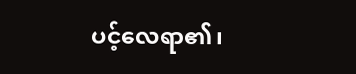ပင့်လေရာ၏၊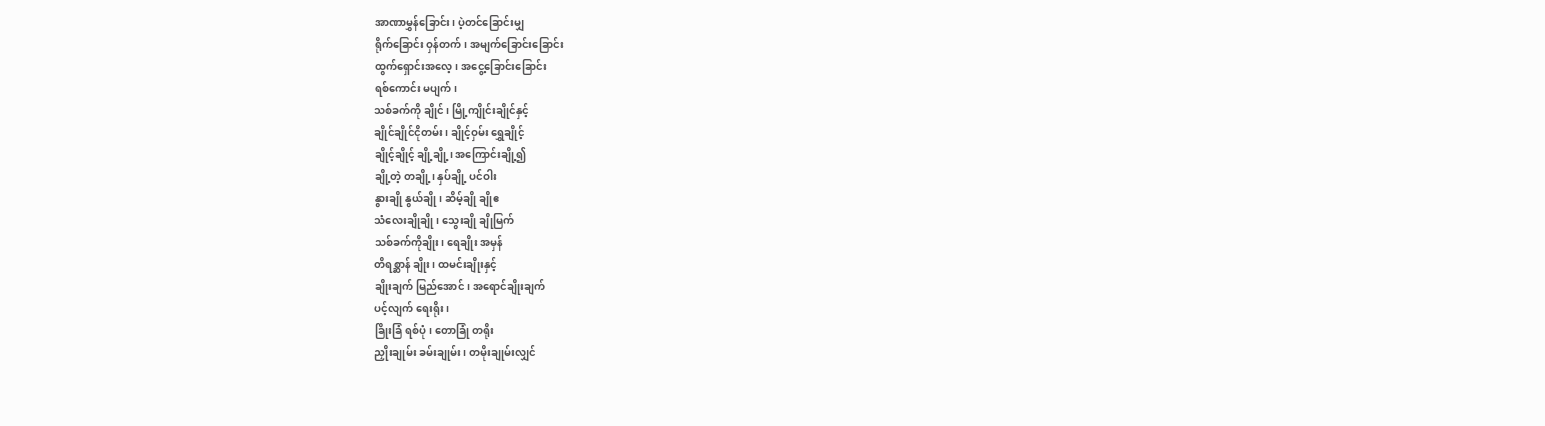အာဏာမွှန်ခြောင်း၊ ပဲ့တင်ခြောင်းမျှ
ရိုက်ခြောင်း ဝှန်တက်၊ အမျက်ခြောင်းခြောင်း
ထွက်ရှောင်းအလေ့၊ အငွေ့ခြောင်းခြောင်း
ရစ်ကောင်း မပျက်၊
သစ်ခက်ကို ချိုင်၊ မြို့ကျိုင်းချိုင်နှင့်
ချိုင်ချိုင်ငိုတမ်း၊ ချိုင့်ဝှမ်း ရွှေချိုင့်
ချိုင့်ချိုင့် ချို့ချို့၊ အကြောင်းချို့၍
ချို့တဲ့ တချို့၊ နှပ်ချို့ ပင်ဝါး
နွားချို နွယ်ချို၊ ဆိမ့်ချို ချိုဧ
သံလေးချိုချို၊ သွေးချို ချိုမြက်
သစ်ခက်ကိုချိုး၊ ရေချိုး အမှန်
တိရစ္ဆာန် ချိုး၊ ထမင်းချိုးနှင့်
ချိုးချက် မြည်အောင်၊ အရောင်ချိုးချက်
ပင့်လျက် ရေးရိုး၊
ခြိုးခြံ ရစ်ပုံ၊ တောခြုံ တရိုး
ညှိုးချုမ်း ခမ်းချုမ်း၊ တမိုးချုမ်းလျှင်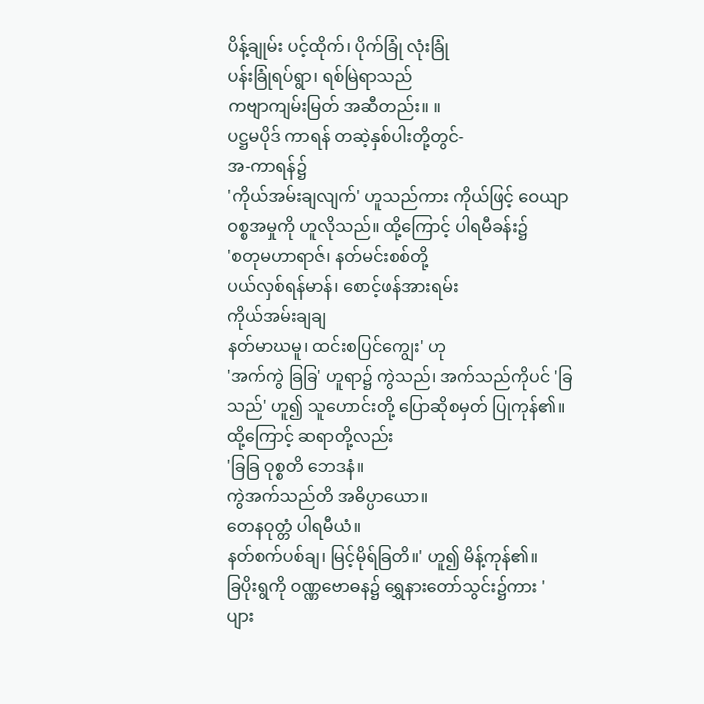ပိန့်ချုမ်း ပင့်ထိုက်၊ ပိုက်ခြုံ လုံးခြုံ
ပန်းခြုံရပ်ရွာ၊ ရစ်မြဲရာသည်
ကဗျာကျမ်းမြတ် အဆီတည်း။ ။
ပဋ္ဌမပိုဒ် ကာရန် တဆဲ့နှစ်ပါးတို့တွင်-
အ-ကာရန်၌
'ကိုယ်အမ်းချလျက်' ဟူသည်ကား ကိုယ်ဖြင့် ဝေယျာဝစ္စအမှုကို ဟူလိုသည်။ ထို့ကြောင့် ပါရမီခန်း၌
'စတုမဟာရာဇ်၊ နတ်မင်းစစ်တို့
ပယ်လှစ်ရန်မာန်၊ စောင့်ဖန်အားရမ်း
ကိုယ်အမ်းချချ
နတ်မာဃမူ၊ ထင်းစပြင်ကျွေး' ဟု
'အက်ကွဲ ခြခြ' ဟူရာ၌ ကွဲသည်၊ အက်သည်ကိုပင် 'ခြသည်' ဟူ၍ သူဟောင်းတို့ ပြောဆိုစမှတ် ပြုကုန်၏။ ထို့ကြောင့် ဆရာတို့လည်း
'ခြခြ ဝုစ္စတိ ဘေဒနံ။
ကွဲအက်သည်တိ အဓိပ္ပာယော။
တေနဝုတ္တံ ပါရမီယံ။
နတ်စက်ပစ်ချ၊ မြင့်မိုရ်ခြတိ။' ဟူ၍ မိန့်ကုန်၏။
ခြပိုးရွကို ဝဏ္ဏဗောဓန၌ ရွှေနားတော်သွင်း၌ကား 'ပျား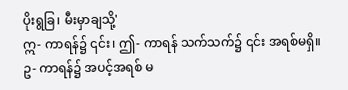ပိုးရွခြ၊ မီးမှာချသို့'
ဣ- ကာရန်၌ ၎င်း၊ ဤ- ကာရန် သက်သက်၌ ၎င်း အရစ်မရှိ။
ဥ- ကာရန်၌ အပင့်အရစ် မ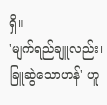ရှိ။
'မျက်ရည်ချူလည်း၊ ခြူဆွဲသောဟန်' ဟူ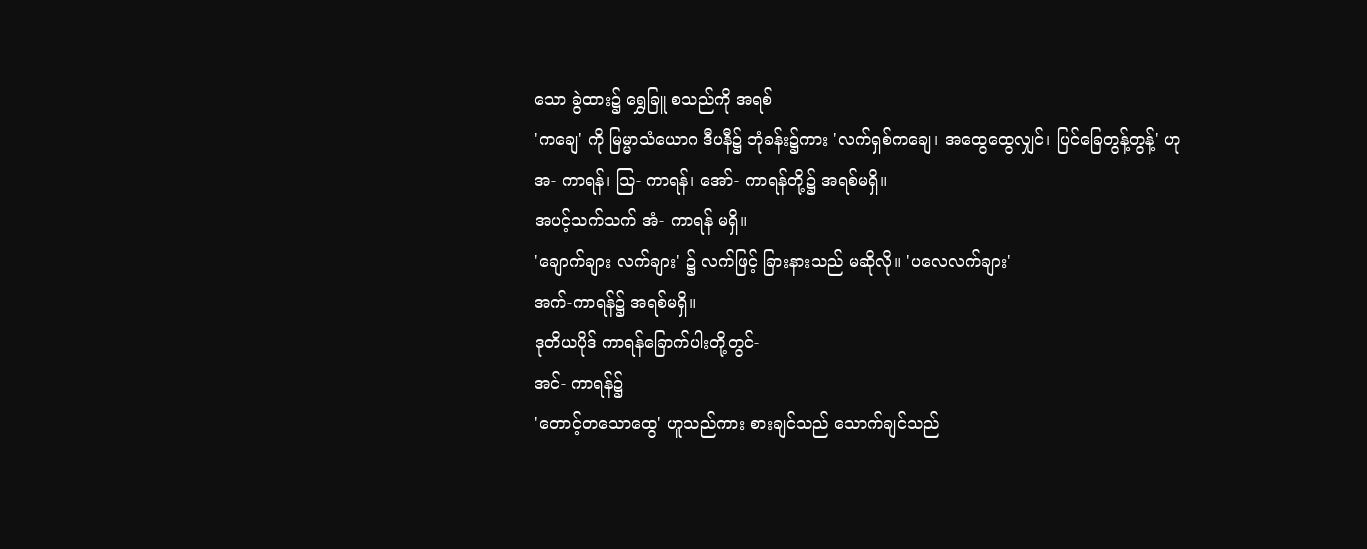သော ခွဲထား၌ ရွှေခြူ စသည်ကို အရစ်
'ကချေ' ကို မြမ္မာသံယောဂ ဒီပနီ၌ ဘုံခန်း၌ကား 'လက်ရှစ်ကချေ၊ အထွေထွေလျှင်၊ ပြင်ခြေတွန့်တွန့်' ဟု
အ- ကာရန်၊ သြ- ကာရန်၊ အော်- ကာရန်တို့၌ အရစ်မရှိ။
အပင့်သက်သက် အံ- ကာရန် မရှိ။
'ချောက်ချား လက်ချား' ၌ လက်ဖြင့် ခြားနားသည် မဆိုလို။ 'ပလေလက်ချား'
အက်-ကာရန်၌ အရစ်မရှိ။
ဒုတိယပိုဒ် ကာရန်ခြောက်ပါးတို့တွင်-
အင်- ကာရန်၌
'တောင့်တသောထွေ' ဟူသည်ကား စားချင်သည် သောက်ချင်သည်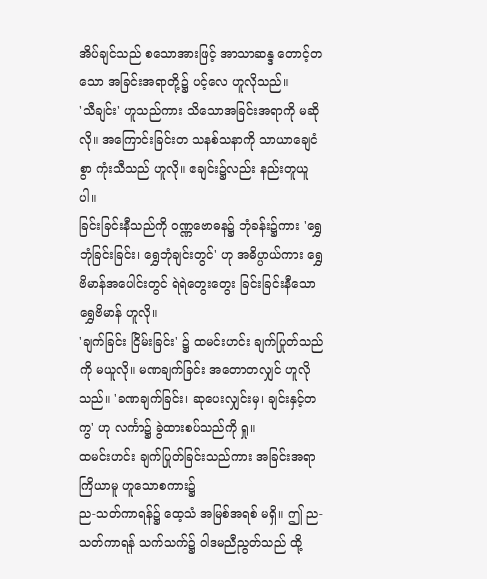အိပ်ချင်သည် စသောအားဖြင့် အာသာဆန္ဒ တောင့်တသော အခြင်းအရာတို့၌ ပင့်လေ ဟူလိုသည်။
'သီချင်း' ဟူသည်ကား သိသောအခြင်းအရာကို မဆိုလို။ အကြောင်းခြင်းတ သနစ်သနာကို သာယာချေငံစွာ ကုံးသီသည် ဟူလို။ ဧချင်း၌လည်း နည်းတူယူပါ။
ခြင်းခြင်းနီသည်ကို ဝဏ္ဏဗောဓန၌ ဘုံခန်း၌ကား 'ရွှေဘုံခြင်းခြင်း၊ ရွှေဘုံချင်းတွင်' ဟု အဓိပ္ပာယ်ကား ရွှေဗိမာန်အပေါင်းတွင် ရဲရဲတွေးတွေး ခြင်းခြင်းနီသော ရွှေဗိမာန် ဟူလို။
'ချက်ခြင်း ငြိမ်းခြင်း' ၌ ထမင်းဟင်း ချက်ပြုတ်သည်ကို မယူလို။ မဏချက်ခြင်း အတောတလျှင် ဟူလိုသည်။ 'ခဏချက်ခြင်း၊ ဆုပေးလျှင်းမှ၊ ချင်းနှင့်တကွ' ဟု လင်္ကာ၌ ခွဲထားစပ်သည်ကို ရှု။
ထမင်းဟင်း ချက်ပြုတ်ခြင်းသည်ကား အခြင်းအရာ ကြိယာမူ ဟူသောစကား၌
ည-သတ်ကာရန်၌ ထေ့သံ အမြစ်အရစ် မရှိ။ ဤ ည-သတ်ကာရန် သက်သက်၌ ဝါဒမညီညွတ်သည် ထို့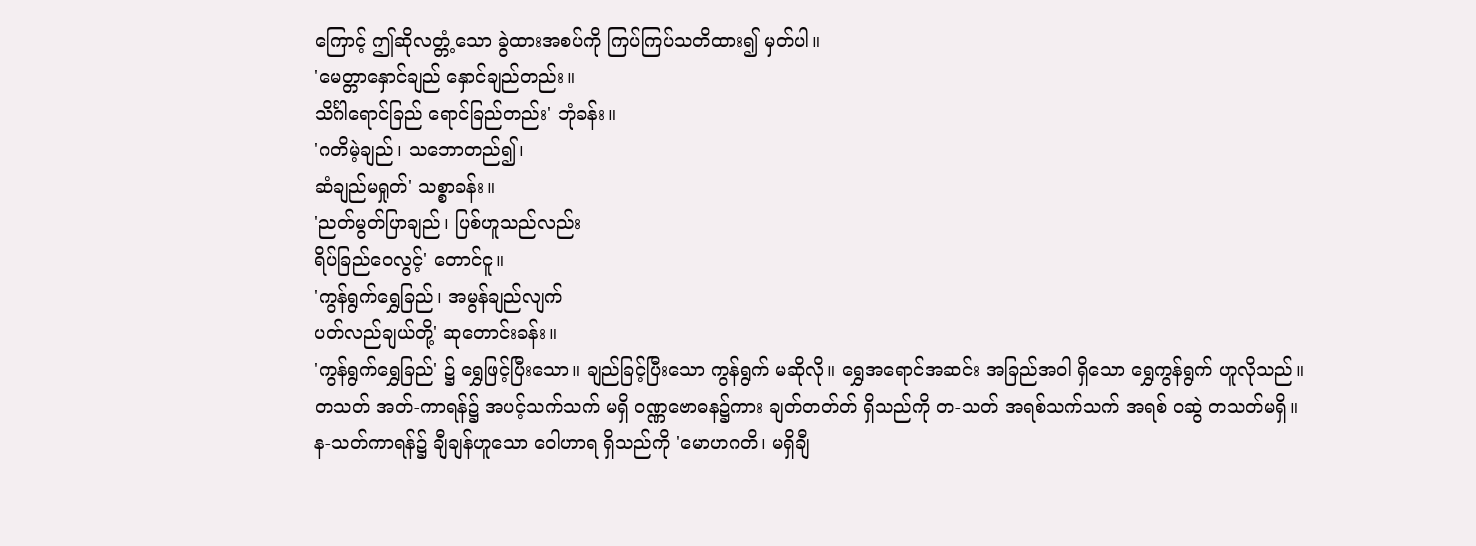ကြောင့် ဤဆိုလတ္တံ့သော ခွဲထားအစပ်ကို ကြပ်ကြပ်သတိထား၍ မှတ်ပါ။
'မေတ္တာနှောင်ချည် နှောင်ချည်တည်း။
သိင်္ဂါရောင်ခြည် ရောင်ခြည်တည်း' ဘုံခန်း။
'ဂတိမဲ့ချည်၊ သဘောတည်၍၊
ဆံချည်မရှုတ်' သစ္စာခန်း။
'ညတ်မွတ်ပြာချည်၊ ပြစ်ဟူသည်လည်း
ရိပ်ခြည်ဝေလွင့်' တောင်ငူ။
'ကွန်ရွက်ရွှေခြည်၊ အမွန်ချည်လျက်
ပတ်လည်ချယ်တို့' ဆုတောင်းခန်း။
'ကွန်ရွက်ရွှေခြည်' ၌ ရွှေဖြင့်ပြီးသော။ ချည်ခြင့်ပြီးသော ကွန်ရွက် မဆိုလို။ ရွှေအရောင်အဆင်း အခြည်အဝါ ရှိသော ရွှေကွန်ရွက် ဟူလိုသည်။
တသတ် အတ်-ကာရန်၌ အပင့်သက်သက် မရှိ ဝဏ္ဏဗောဓန၌ကား ချတ်တတ်တ် ရှိသည်ကို တ-သတ် အရစ်သက်သက် အရစ် ဝဆွဲ တသတ်မရှိ။
န-သတ်ကာရန်၌ ချီချန်ဟူသော ဝေါဟာရ ရှိသည်ကို 'မောဟဂတိ၊ မရှိချီ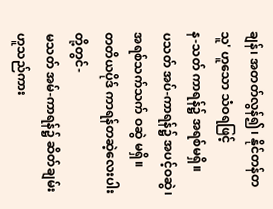ချန်၊ အတတ်လွန်၍၊ နိုင်တန်တသူ' ဟူသော သံဝရဖြင့်
န-သတ် ကာရန်၌ အရစ်မရှိ။
ပသတ် အပ်-ကာရန်၌ အပင့်ဝဆွဲ၊ အရစ်သက်သက် ဝဆွဲ မရှိ။
တတိယပိုဒ် ကာရန်တဆဲ့လေးပါးတို့တွင်-
မသတ် အမ်-ကာရန်၌ ဆိတ်ချမ်း ဟူသည်ကား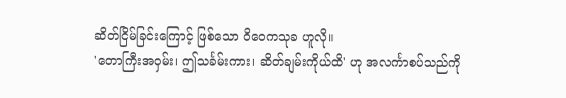ဆိတ်ငြိမ်ခြင်းကြောင့် ဖြစ်သော ဝိဝေကသုခ ဟူလို။
'တောကြီးအဝှမ်း၊ ဤသင်္ခမ်းကား၊ ဆိတ်ချမ်းကိုယ်ထိ' ဟု အလင်္ကာစပ်သည်ကို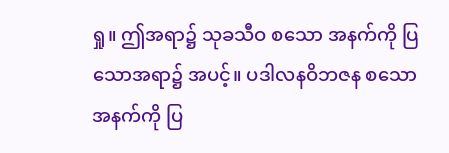ရှု။ ဤအရာ၌ သုခသီဝ စသော အနက်ကို ပြသောအရာ၌ အပင့်။ ပဒါလနဝိဘဇန စသော အနက်ကို ပြ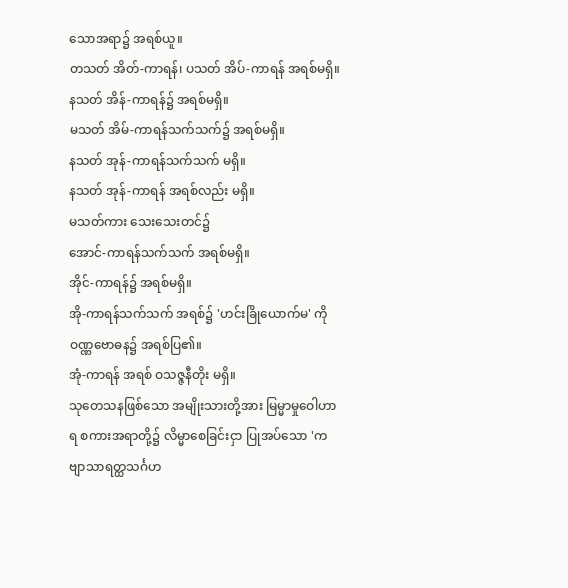သောအရာ၌ အရစ်ယူ။
တသတ် အိတ်-ကာရန်၊ ပသတ် အိပ်-ကာရန် အရစ်မရှိ။
နသတ် အိန်-ကာရန်၌ အရစ်မရှိ။
မသတ် အိမ်-ကာရန်သက်သက်၌ အရစ်မရှိ။
နသတ် အုန်-ကာရန်သက်သက် မရှိ။
နသတ် အုန်-ကာရန် အရစ်လည်း မရှိ။
မသတ်ကား သေးသေးတင်၌
အောင်-ကာရန်သက်သက် အရစ်မရှိ။
အိုင်-ကာရန်၌ အရစ်မရှိ။
အို-ကာရန်သက်သက် အရစ်၌ 'ဟင်းခြိုယောက်မ' ကို ဝဏ္ဏဗောဓန၌ အရစ်ပြ၏။
အုံ-ကာရန် အရစ် ဝသဇ္ဇနီတိုး မရှိ။
သုတေသနဖြစ်သော အမျိုးသားတို့အား မြမ္မာမှုဝေါဟာရ စကားအရာတို့၌ လိမ္မာစေခြင်းငှာ ပြုအပ်သော 'ကဗျာသာရတ္ထသင်္ဂဟ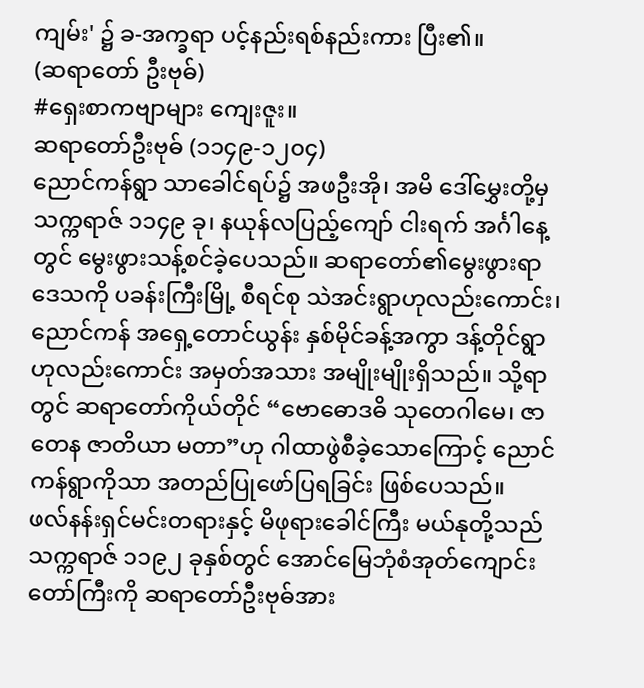ကျမ်း' ၌ ခ-အက္ခရာ ပင့်နည်းရစ်နည်းကား ပြီး၏။
(ဆရာတော် ဦးဗုဓ်)
#ရှေးစာကဗျာများ ကျေးဇူး။
ဆရာတော်ဦးဗုဓ် (၁၁၄၉-၁၂၀၄)
ညောင်ကန်ရွာ သာခေါင်ရပ်၌ အဖဦးအို၊ အမိ ဒေါ်မွှေးတို့မှ သက္ကရာဇ် ၁၁၄၉ ခု၊ နယုန်လပြည့်ကျော် ငါးရက် အင်္ဂါနေ့တွင် မွေးဖွားသန့်စင်ခဲ့ပေသည်။ ဆရာတော်၏မွေးဖွားရာဒေသကို ပခန်းကြီးမြို့ စီရင်စု သဲအင်းရွာဟုလည်းကောင်း၊ ညောင်ကန် အရှေ့တောင်ယွန်း နှစ်မိုင်ခန့်အကွာ ဒန့်တိုင်ရွာ ဟုလည်းကောင်း အမှတ်အသား အမျိုးမျိုးရှိသည်။ သို့ရာတွင် ဆရာတော်ကိုယ်တိုင် “ဗောဓောဒဓိ သုတေဂါမေ၊ ဇာတေန ဇာတိယာ မတာ”ဟု ဂါထာဖွဲစီခဲ့သောကြောင့် ညောင်ကန်ရွာကိုသာ အတည်ပြုဖော်ပြရခြင်း ဖြစ်ပေသည်။
ဖလ်နန်းရှင်မင်းတရားနှင့် မိဖုရားခေါင်ကြီး မယ်နုတို့သည် သက္ကရာဇ် ၁၁၉၂ ခုနှစ်တွင် အောင်မြေဘုံစံအုတ်ကျောင်းတော်ကြီးကို ဆရာတော်ဦးဗုဓ်အား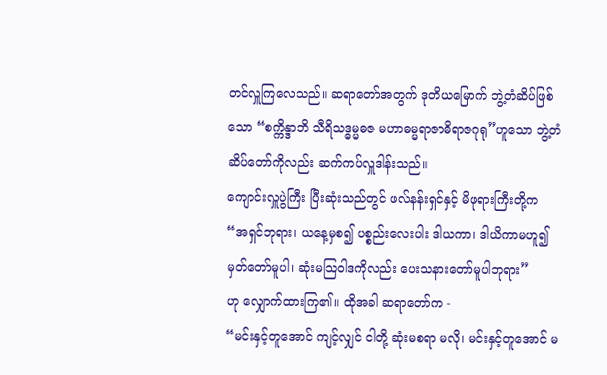တင်လှူကြလေသည်။ ဆရာတော်အတွက် ဒုတိယမြောက် ဘွဲ့တံဆိပ်ဖြစ်သော “စက္ကိန္ဒာဘိ သီရိသဒ္ဓမ္မဓဇ မဟာဓမ္မရာဇာဓိရာဇဂုရု”ဟူသော ဘွဲ့တံဆိပ်တော်ကိုလည်း ဆက်ကပ်လှူဒါန်းသည်။
ကျောင်းလှူပွဲကြီး ပြီးဆုံးသည်တွင် ဖလ်နန်းရှင်နှင့် မိဖုရားကြီးတို့က
“အရှင်ဘုရား၊ ယနေ့မှစ၍ ပစ္စည်းလေးပါး ဒါယကာ၊ ဒါယိကာမဟူ၍ မှတ်တော်မူပါ၊ ဆုံးမသြဝါဒကိုလည်း ပေးသနားတော်မူပါဘုရား”
ဟု လျှောက်ထားကြ၏။ ထိုအခါ ဆရာတော်က -
“မင်းနှင့်တူအောင် ကျင့်လျှင် ငါတို့ ဆုံးမစရာ မလို၊ မင်းနှင့်တူအောင် မ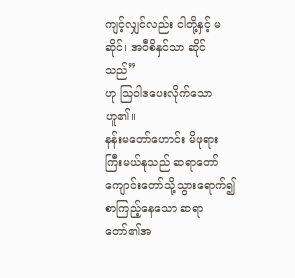ကျင့်လျှင်လည်း ငါတို့နှင့် မဆိုင်၊ အဝီစိနှင်သာ ဆိုင်သည်”
ဟု သြဝါဒပေးလိုက်သောဟူ၏။
နန်းမတော်ဟောင်း မိဖုရားကြီးမယ်နုသည် ဆရာတော်ကျောင်းတော်သို့သွားရောက်၍ စာကြည့်နေသော ဆရာတော်၏အ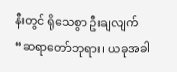နီးတွင် ရိုသေစွာ ဦးချလျက် “ဆရာတော်ဘုရား၊ ယခုအခါ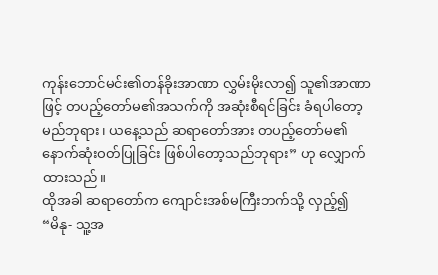ကုန်းဘောင်မင်း၏တန်ခိုးအာဏာ လွှမ်းမိုးလာ၍ သူ၏အာဏာဖြင့် တပည့်တော်မ၏အသက်ကို အဆုံးစီရင်ခြင်း ခံရပါတော့မည်ဘုရား၊ ယနေ့သည် ဆရာတော်အား တပည့်တော်မ၏နောက်ဆုံးဝတ်ပြုခြင်း ဖြစ်ပါတော့သည်ဘုရား” ဟု လျှောက်ထားသည်။
ထိုအခါ ဆရာတော်က ကျောင်းအစ်မကြီးဘက်သို့ လှည့်၍
“မိနု- သူ့အ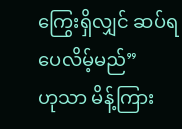ကြွေးရှိလျှင် ဆပ်ရပေလိမ့်မည်”
ဟုသာ မိန့်ကြား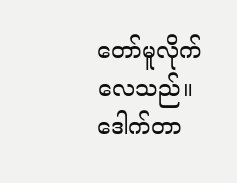တော်မူလိုက်လေသည်။
ဒေါက်တာ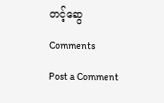တင့်ဆွေ
Comments
Post a Comment